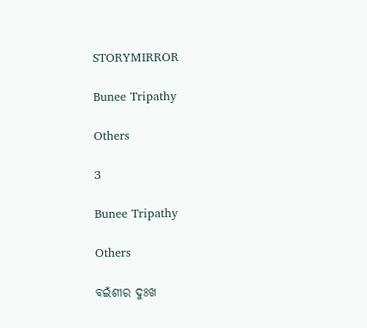STORYMIRROR

Bunee Tripathy

Others

3

Bunee Tripathy

Others

ବଇଁଶୀର ଦୁଃଖ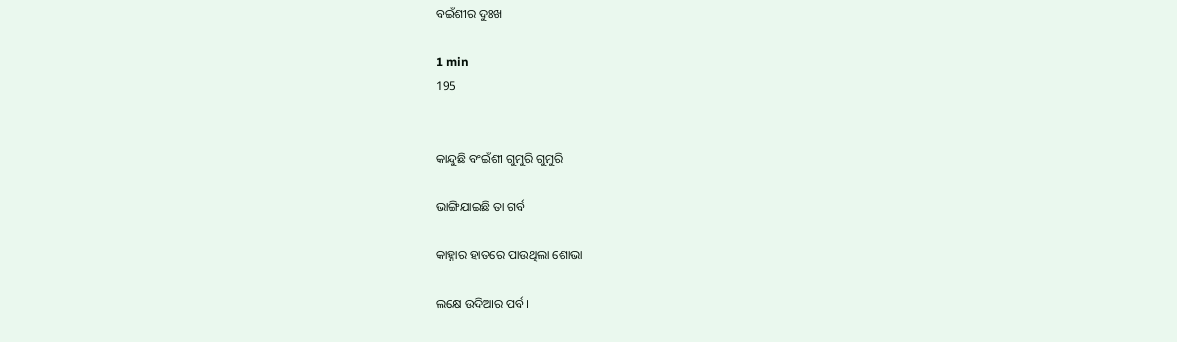ବଇଁଶୀର ଦୁଃଖ

1 min
195


କାନ୍ଦୁଛି ବଂଇଁଶୀ ଗୁମୁରି ଗୁମୁରି

ଭାଙ୍ଗିଯାଇଛି ତା ଗର୍ବ

କାହ୍ନାର ହାତରେ ପାଉଥିଲା ଶୋଭା

ଲକ୍ଷେ ଉଦିଆର ପର୍ବ।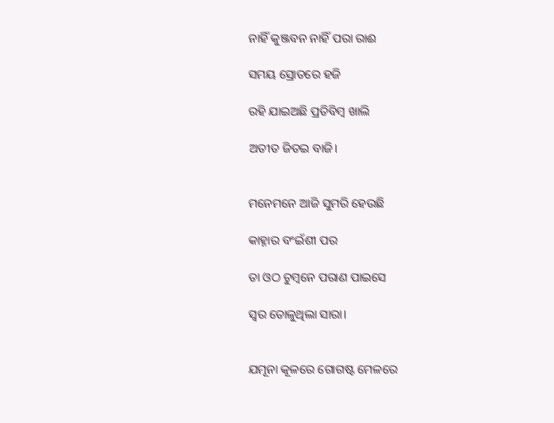ନାହିଁ କୁଞ୍ଜବନ ନାହିଁ ପରା ରାଈ

ସମୟ ସ୍ରୋତରେ ହଜି

ରହି ଯାଇଅଛି ପ୍ରତିବିମ୍ବ ଖାଲି

ଅତୀତ ଜିତଇ ବାଜି।


ମନେମନେ ଆଜି ସୁମରି ହେଉଛି

କାହ୍ନାର ବଂଇଁଶୀ ପର

ତା ଓଠ ଚୁମ୍ବନେ ପରାଣ ପାଇସେ

ସ୍ବର ତୋଳୁଥିଲା ସାରା।


ଯମୂନା କୂଳରେ ଗୋଗଷ୍ଟ ମେଳରେ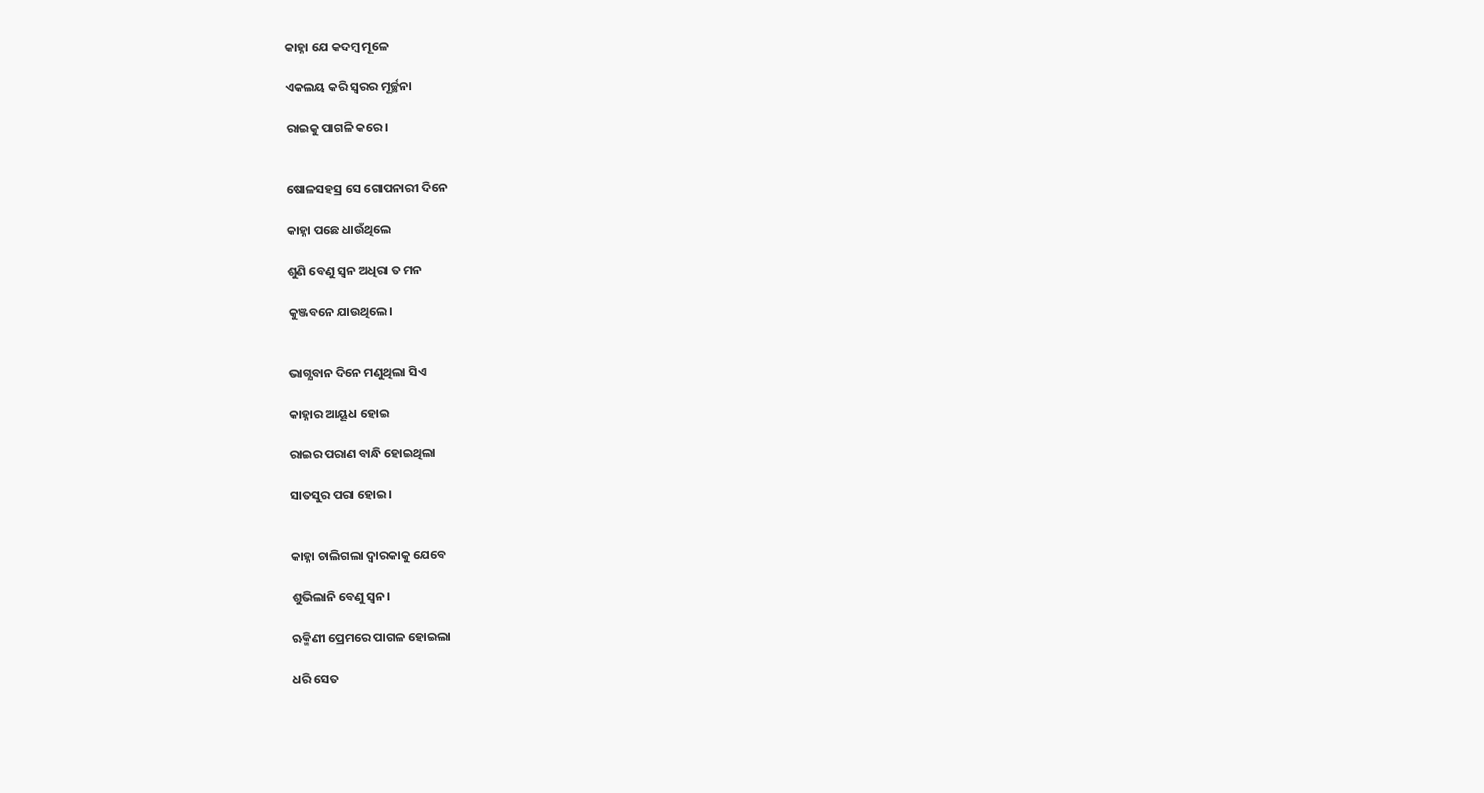କାହ୍ନା ଯେ କଦମ୍ବ ମୂଳେ

ଏକଲୟ କରି ସ୍ବରର ମୂର୍ଚ୍ଛନା

ରାଇକୁ ପାଗଳି କରେ।


ଷୋଳସହସ୍ର ସେ ଗୋପନାରୀ ଦିନେ

କାହ୍ନା ପଛେ ଧାଉଁଥିଲେ

ଶୁଣି ବେଣୁ ସ୍ବନ ଅଧିରା ତ ମନ

କୁଞ୍ଜବନେ ଯାଉଥିଲେ।


ଭାଗ୍ଯବାନ ଦିନେ ମଣୁଥିଲା ସିଏ

କାହ୍ନାର ଆୟୂଧ ହୋଇ

ରାଇର ପରାଣ ବାନ୍ଧି ହୋଇଥିଲା

ସାତସୁର ପରା ହୋଇ।


କାହ୍ନା ଚାଲିଗଲା ଦ୍ବାରକାକୁ ଯେବେ

ଶୁଭିଲାନି ବେଣୁ ସ୍ବନ।

ଋକ୍ମିଣୀ ପ୍ରେମରେ ପାଗଳ ହୋଇଲା

ଧରି ସେତ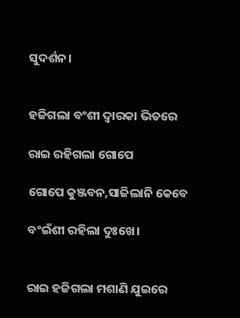ସୁଦର୍ଶନ।


ହଜିଗଲା ବଂଶୀ ଦ୍ବାରକା ଭିତରେ

ରାଇ ରହିଗଲା ଗୋପେ

ଗୋପେ କୁଞ୍ଜବନ,ସାଜିଲାନି କେବେ

ବଂଇଁଶୀ ରହିଲା ଦୁଃଖେ।


ରାଇ ହଜିଗଲା ମଶାଣି ଯୁଇରେ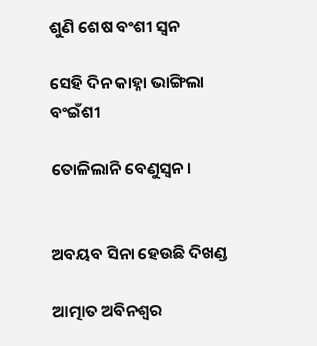ଶୁଣି ଶେଷ ବଂଶୀ ସ୍ବନ

ସେହି ଦିନ କାହ୍ନା ଭାଙ୍ଗିଲା ବଂଇଁଶୀ

ତୋଳିଲାନି ବେଣୁସ୍ବନ।


ଅବୟବ ସିନା ହେଉଛି ଦିଖଣ୍ଡ

ଆତ୍ମାତ ଅବିନଶ୍ବର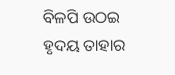ବିଳପି ଉଠଇ ହୃଦୟ ତାହାର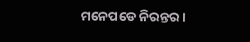ମନେପଡେ ନିରନ୍ତର।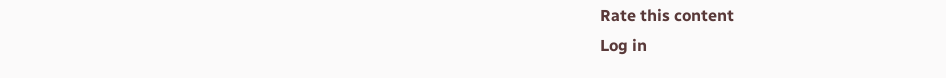Rate this content
Log in